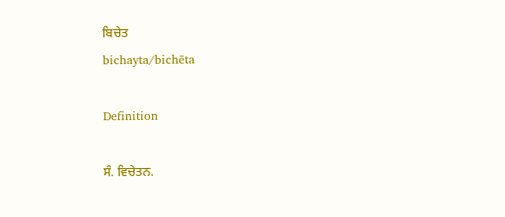ਬਿਚੇਤ
bichayta/bichēta

Definition

ਸੰ. ਵਿਚੇਤਨ.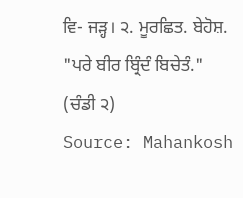ਵਿ- ਜੜ੍ਹ। ੨. ਮੂਰਛਿਤ. ਬੇਹੋਸ਼. "ਪਰੇ ਬੀਰ ਬ੍ਰਿੰਦੰ ਬਿਚੇਤੰ." (ਚੰਡੀ ੨)
Source: Mahankosh